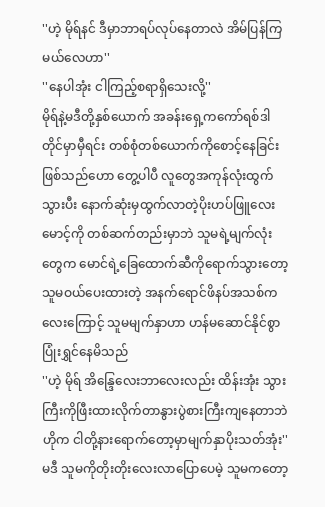''ဟဲ့ မိုရ်နင် ဒီမှာဘာရပ်လုပ်နေတာလဲ အိမ်ပြန်ကြမယ်လေဟာ''
''နေပါအုံး ငါကြည့်စရာရှိသေးလို့''
မိုရ်နဲ့မဒီတို့နှစ်ယောက် အခန်းရှေ့ကကော်ရစ်ဒါတိုင်မှာမှီရင်း တစ်စုံတစ်ယောက်ကိုစောင့်နေခြင်းဖြစ်သည်ဟော တွေ့ပါပီ လူတွေအကုန်လုံးထွက်သွားပီး နောက်ဆုံးမှထွက်လာတဲ့ပိုးဟပ်ဖြူလေး မောင့်ကို တစ်ဆက်တည်းမှာဘဲ သူမရဲ့မျက်လုံးတွေက မောင်ရဲ့ခြေထောက်ဆီကိုရောက်သွားတော့ သူမဝယ်ပေးထားတဲ့ အနက်ရောင်ဖိနပ်အသစ်ကလေးကြောင့် သူမမျက်နှာဟာ ဟန်မဆောင်နိုင်စွာပြုံးရွှင်နေမိသည်
''ဟဲ့ မိုရ် အိန္ဒြေလေးဘာလေးလည်း ထိန်းအုံး သွားကြီးကိုဖြီးထားလိုက်တာနွားပွဲစားကြီးကျနေတာဘဲ ဟိုက ငါတို့နားရောက်တော့မှာမျက်နှာပိုးသတ်အုံး''
မဒီ သူမကိုတိုးတိုးလေးလာပြောပေမဲ့ သူမကတော့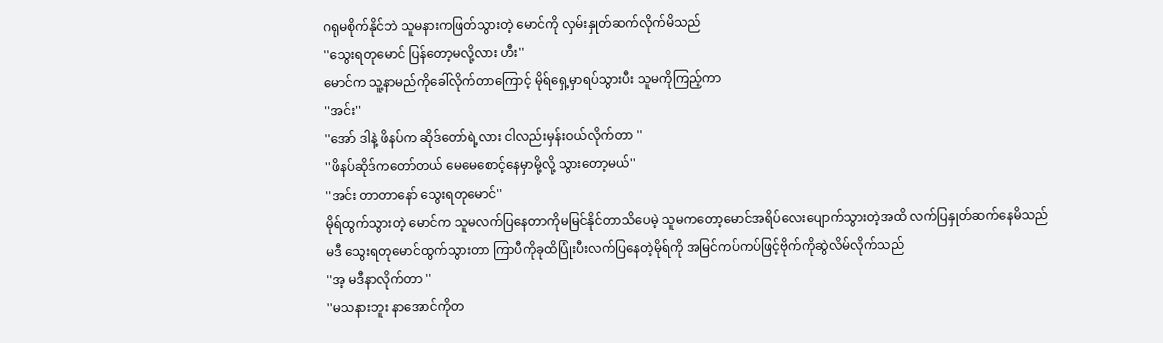ဂရုမစိုက်နိုင်ဘဲ သူမနားကဖြတ်သွားတဲ့ မောင်ကို လှမ်းနှုတ်ဆက်လိုက်မိသည်
''သွေးရတုမောင် ပြန်တော့မလို့လား ဟီး''
မောင်က သူ့နာမည်ကိုခေါ်လိုက်တာကြောင့် မိုရ်ရှေ့မှာရပ်သွားပီး သူမကိုကြည့်ကာ
''အင်း''
''အော် ဒါနဲ့ ဖိနပ်က ဆိုဒ်တော်ရဲ့လား ငါလည်းမှန်းဝယ်လိုက်တာ ''
''ဖိနပ်ဆိုဒ်ကတော်တယ် မေမေစောင့်နေမှာမို့လို့ သွားတော့မယ်''
''အင်း တာတာနော် သွေးရတုမောင်''
မိုရ်ထွက်သွားတဲ့ မောင်က သူမလက်ပြနေတာကိုမမြင်နိုင်တာသိပေမဲ့ သူမကတော့မောင်အရိပ်လေးပျောက်သွားတဲ့အထိ လက်ပြနှုတ်ဆက်နေမိသည်
မဒီ သွေးရတုမောင်ထွက်သွားတာ ကြာပီကိုခုထိပြုံးပီးလက်ပြနေတဲ့မိုရ်ကို အမြင်ကပ်ကပ်ဖြင့်ဗိုက်ကိုဆွဲလိမ်လိုက်သည်
''အ့ မဒီနာလိုက်တာ ''
''မသနားဘူး နာအောင်ကိုတ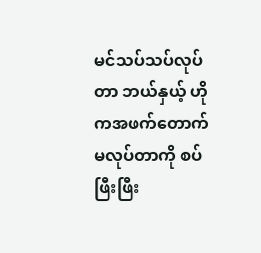မင်သပ်သပ်လုပ်တာ ဘယ်နှယ့် ဟိုကအဖက်တောက်မလုပ်တာကို စပ်ဖြီးဖြီး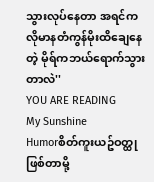သွားလုပ်နေတာ အရင်ကလိုမာနတံကွန်မိုးထိချေနေတဲ့ မိုရ်ကဘယ်ရောက်သွားတာလဲ''
YOU ARE READING
My Sunshine
Humorစိတ်ကူးယဥ်ဝတ္ထုဖြစ်တာမို့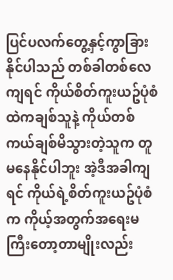ပြင်ပလက်တွေ့နှင့်ကွာခြားနိုင်ပါသည် တစ်ခါတစ်လေကျရင် ကိုယ်စိတ်ကူးယဥ်ပုံစံထဲကချစ်သူနဲ့ ကိုယ်တစ်ကယ်ချစ်မိသွားတဲ့သူက တူမနေနိုင်ပါဘူး အဲ့ဒီအခါကျရင် ကိုယ်ရဲ့စိတ်ကူးယဥ်ပုံစံက ကိုယ့်အတွက်အရေးမကြီးတော့တာမျိုးလည်း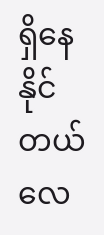ရှိနေနိုင်တယ်လေ